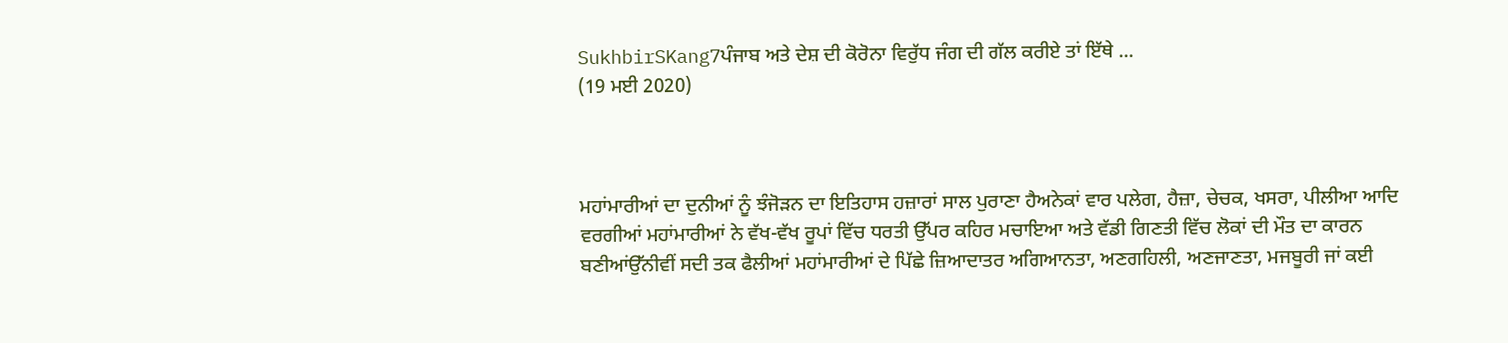SukhbirSKang7ਪੰਜਾਬ ਅਤੇ ਦੇਸ਼ ਦੀ ਕੋਰੋਨਾ ਵਿਰੁੱਧ ਜੰਗ ਦੀ ਗੱਲ ਕਰੀਏ ਤਾਂ ਇੱਥੇ ...
(19 ਮਈ 2020)



ਮਹਾਂਮਾਰੀਆਂ ਦਾ ਦੁਨੀਆਂ ਨੂੰ ਝੰਜੋੜਨ ਦਾ ਇਤਿਹਾਸ ਹਜ਼ਾਰਾਂ ਸਾਲ ਪੁਰਾਣਾ ਹੈਅਨੇਕਾਂ ਵਾਰ ਪਲੇਗ, ਹੈਜ਼ਾ, ਚੇਚਕ, ਖਸਰਾ, ਪੀਲੀਆ ਆਦਿ ਵਰਗੀਆਂ ਮਹਾਂਮਾਰੀਆਂ ਨੇ ਵੱਖ-ਵੱਖ ਰੂਪਾਂ ਵਿੱਚ ਧਰਤੀ ਉੱਪਰ ਕਹਿਰ ਮਚਾਇਆ ਅਤੇ ਵੱਡੀ ਗਿਣਤੀ ਵਿੱਚ ਲੋਕਾਂ ਦੀ ਮੌਤ ਦਾ ਕਾਰਨ ਬਣੀਆਂਉੱਨੀਵੀਂ ਸਦੀ ਤਕ ਫੈਲੀਆਂ ਮਹਾਂਮਾਰੀਆਂ ਦੇ ਪਿੱਛੇ ਜ਼ਿਆਦਾਤਰ ਅਗਿਆਨਤਾ, ਅਣਗਹਿਲੀ, ਅਣਜਾਣਤਾ, ਮਜਬੂਰੀ ਜਾਂ ਕਈ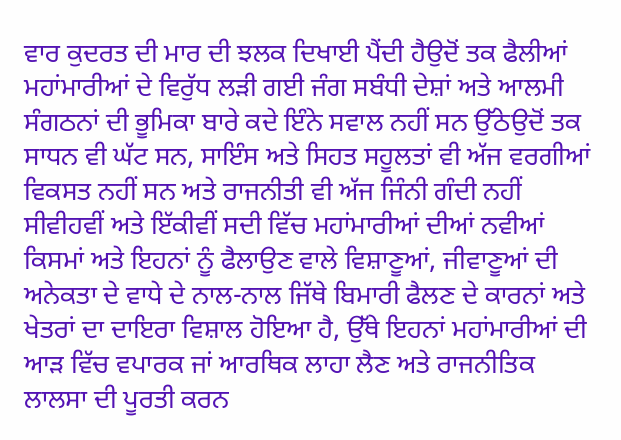ਵਾਰ ਕੁਦਰਤ ਦੀ ਮਾਰ ਦੀ ਝਲਕ ਦਿਖਾਈ ਪੈਂਦੀ ਹੈਉਦੋਂ ਤਕ ਫੈਲੀਆਂ ਮਹਾਂਮਾਰੀਆਂ ਦੇ ਵਿਰੁੱਧ ਲੜੀ ਗਈ ਜੰਗ ਸਬੰਧੀ ਦੇਸ਼ਾਂ ਅਤੇ ਆਲਮੀ ਸੰਗਠਨਾਂ ਦੀ ਭੂਮਿਕਾ ਬਾਰੇ ਕਦੇ ਇੰਨੇ ਸਵਾਲ ਨਹੀਂ ਸਨ ਉੱਠੇਉਦੋਂ ਤਕ ਸਾਧਨ ਵੀ ਘੱਟ ਸਨ, ਸਾਇੰਸ ਅਤੇ ਸਿਹਤ ਸਹੂਲਤਾਂ ਵੀ ਅੱਜ ਵਰਗੀਆਂ ਵਿਕਸਤ ਨਹੀਂ ਸਨ ਅਤੇ ਰਾਜਨੀਤੀ ਵੀ ਅੱਜ ਜਿੰਨੀ ਗੰਦੀ ਨਹੀਂ ਸੀਵੀਹਵੀਂ ਅਤੇ ਇੱਕੀਵੀਂ ਸਦੀ ਵਿੱਚ ਮਹਾਂਮਾਰੀਆਂ ਦੀਆਂ ਨਵੀਆਂ ਕਿਸਮਾਂ ਅਤੇ ਇਹਨਾਂ ਨੂੰ ਫੈਲਾਉਣ ਵਾਲੇ ਵਿਸ਼ਾਣੂਆਂ, ਜੀਵਾਣੂਆਂ ਦੀ ਅਨੇਕਤਾ ਦੇ ਵਾਧੇ ਦੇ ਨਾਲ-ਨਾਲ ਜਿੱਥੇ ਬਿਮਾਰੀ ਫੈਲਣ ਦੇ ਕਾਰਨਾਂ ਅਤੇ ਖੇਤਰਾਂ ਦਾ ਦਾਇਰਾ ਵਿਸ਼ਾਲ ਹੋਇਆ ਹੈ, ਉੱਥੇ ਇਹਨਾਂ ਮਹਾਂਮਾਰੀਆਂ ਦੀ ਆੜ ਵਿੱਚ ਵਪਾਰਕ ਜਾਂ ਆਰਥਿਕ ਲਾਹਾ ਲੈਣ ਅਤੇ ਰਾਜਨੀਤਿਕ ਲਾਲਸਾ ਦੀ ਪੂਰਤੀ ਕਰਨ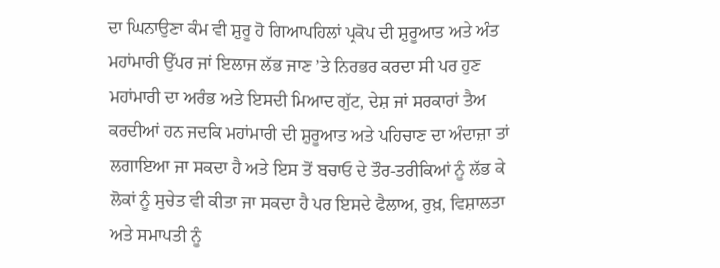ਦਾ ਘਿਨਾਉਣਾ ਕੰਮ ਵੀ ਸ਼ੁਰੂ ਹੋ ਗਿਆਪਹਿਲਾਂ ਪ੍ਰਕੋਪ ਦੀ ਸ਼ੁਰੂਆਤ ਅਤੇ ਅੰਤ ਮਹਾਂਮਾਰੀ ਉੱਪਰ ਜਾਂ ਇਲਾਜ ਲੱਭ ਜਾਣ ’ਤੇ ਨਿਰਭਰ ਕਰਦਾ ਸੀ ਪਰ ਹੁਣ ਮਹਾਂਮਾਰੀ ਦਾ ਅਰੰਭ ਅਤੇ ਇਸਦੀ ਮਿਆਦ ਗੁੱਟ, ਦੇਸ਼ ਜਾਂ ਸਰਕਾਰਾਂ ਤੈਅ ਕਰਦੀਆਂ ਹਨ ਜਦਕਿ ਮਹਾਂਮਾਰੀ ਦੀ ਸ਼ੁਰੂਆਤ ਅਤੇ ਪਹਿਚਾਣ ਦਾ ਅੰਦਾਜ਼ਾ ਤਾਂ ਲਗਾਇਆ ਜਾ ਸਕਦਾ ਹੈ ਅਤੇ ਇਸ ਤੋਂ ਬਚਾਓ ਦੇ ਤੌਰ-ਤਰੀਕਿਆਂ ਨੂੰ ਲੱਭ ਕੇ ਲੋਕਾਂ ਨੂੰ ਸੁਚੇਤ ਵੀ ਕੀਤਾ ਜਾ ਸਕਦਾ ਹੈ ਪਰ ਇਸਦੇ ਫੈਲਾਅ, ਰੁਖ਼, ਵਿਸ਼ਾਲਤਾ ਅਤੇ ਸਮਾਪਤੀ ਨੂੰ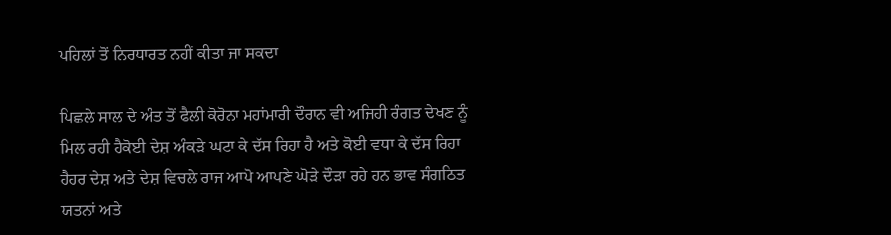ਪਹਿਲਾਂ ਤੋਂ ਨਿਰਧਾਰਤ ਨਹੀਂ ਕੀਤਾ ਜਾ ਸਕਦਾ

ਪਿਛਲੇ ਸਾਲ ਦੇ ਅੰਤ ਤੋਂ ਫੈਲੀ ਕੋਰੋਨਾ ਮਹਾਂਮਾਰੀ ਦੌਰਾਨ ਵੀ ਅਜਿਹੀ ਰੰਗਤ ਦੇਖਣ ਨੂੰ ਮਿਲ ਰਹੀ ਹੈਕੋਈ ਦੇਸ਼ ਅੰਕੜੇ ਘਟਾ ਕੇ ਦੱਸ ਰਿਹਾ ਹੈ ਅਤੇ ਕੋਈ ਵਧਾ ਕੇ ਦੱਸ ਰਿਹਾ ਹੈਹਰ ਦੇਸ਼ ਅਤੇ ਦੇਸ਼ ਵਿਚਲੇ ਰਾਜ ਆਪੋ ਆਪਣੇ ਘੋੜੇ ਦੌੜਾ ਰਹੇ ਹਨ ਭਾਵ ਸੰਗਠਿਤ ਯਤਨਾਂ ਅਤੇ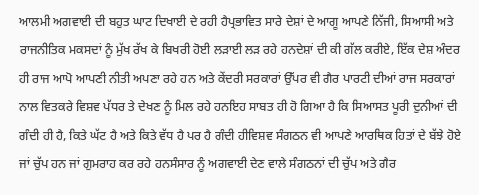ਆਲਮੀ ਅਗਵਾਈ ਦੀ ਬਹੁਤ ਘਾਟ ਦਿਖਾਈ ਦੇ ਰਹੀ ਹੈਪ੍ਰਭਾਵਿਤ ਸਾਰੇ ਦੇਸ਼ਾਂ ਦੇ ਆਗੂ ਆਪਣੇ ਨਿੱਜੀ, ਸਿਆਸੀ ਅਤੇ ਰਾਜਨੀਤਿਕ ਮਕਸਦਾਂ ਨੂੰ ਮੁੱਖ ਰੱਖ ਕੇ ਬਿਖਰੀ ਹੋਈ ਲੜਾਈ ਲੜ ਰਹੇ ਹਨਦੇਸ਼ਾਂ ਦੀ ਕੀ ਗੱਲ ਕਰੀਏ, ਇੱਕ ਦੇਸ਼ ਅੰਦਰ ਹੀ ਰਾਜ ਆਪੋ ਆਪਣੀ ਨੀਤੀ ਅਪਣਾ ਰਹੇ ਹਨ ਅਤੇ ਕੇਂਦਰੀ ਸਰਕਾਰਾਂ ਉੱਪਰ ਵੀ ਗੈਰ ਪਾਰਟੀ ਦੀਆਂ ਰਾਜ ਸਰਕਾਰਾਂ ਨਾਲ ਵਿਤਕਰੇ ਵਿਸ਼ਵ ਪੱਧਰ ਤੇ ਦੇਖਣ ਨੂੰ ਮਿਲ ਰਹੇ ਹਨਇਹ ਸਾਬਤ ਹੀ ਹੋ ਗਿਆ ਹੈ ਕਿ ਸਿਆਸਤ ਪੂਰੀ ਦੁਨੀਆਂ ਦੀ ਗੰਦੀ ਹੀ ਹੈ, ਕਿਤੇ ਘੱਟ ਹੈ ਅਤੇ ਕਿਤੇ ਵੱਧ ਹੈ ਪਰ ਹੈ ਗੰਦੀ ਹੀਵਿਸ਼ਵ ਸੰਗਠਨ ਵੀ ਆਪਣੇ ਆਰਥਿਕ ਹਿਤਾਂ ਦੇ ਬੱਝੇ ਹੋਏ ਜਾਂ ਚੁੱਪ ਹਨ ਜਾਂ ਗੁਮਰਾਹ ਕਰ ਰਹੇ ਹਨਸੰਸਾਰ ਨੂੰ ਅਗਵਾਈ ਦੇਣ ਵਾਲੇ ਸੰਗਠਨਾਂ ਦੀ ਚੁੱਪ ਅਤੇ ਗੈਰ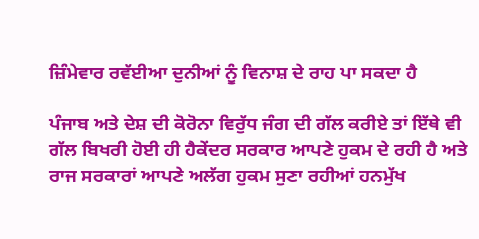ਜ਼ਿੰਮੇਵਾਰ ਰਵੱਈਆ ਦੁਨੀਆਂ ਨੂੰ ਵਿਨਾਸ਼ ਦੇ ਰਾਹ ਪਾ ਸਕਦਾ ਹੈ

ਪੰਜਾਬ ਅਤੇ ਦੇਸ਼ ਦੀ ਕੋਰੋਨਾ ਵਿਰੁੱਧ ਜੰਗ ਦੀ ਗੱਲ ਕਰੀਏ ਤਾਂ ਇੱਥੇ ਵੀ ਗੱਲ ਬਿਖਰੀ ਹੋਈ ਹੀ ਹੈਕੇਂਦਰ ਸਰਕਾਰ ਆਪਣੇ ਹੁਕਮ ਦੇ ਰਹੀ ਹੈ ਅਤੇ ਰਾਜ ਸਰਕਾਰਾਂ ਆਪਣੇ ਅਲੱਗ ਹੁਕਮ ਸੁਣਾ ਰਹੀਆਂ ਹਨਮੁੱਖ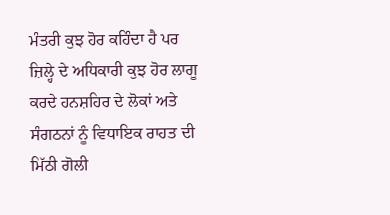ਮੰਤਰੀ ਕੁਝ ਹੋਰ ਕਹਿੰਦਾ ਹੈ ਪਰ ਜ਼ਿਲ੍ਹੇ ਦੇ ਅਧਿਕਾਰੀ ਕੁਝ ਹੋਰ ਲਾਗੂ ਕਰਦੇ ਹਨਸ਼ਹਿਰ ਦੇ ਲੋਕਾਂ ਅਤੇ ਸੰਗਠਨਾਂ ਨੂੰ ਵਿਧਾਇਕ ਰਾਹਤ ਦੀ ਮਿੱਠੀ ਗੋਲੀ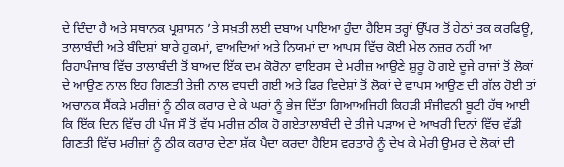ਦੇ ਦਿੰਦਾ ਹੈ ਅਤੇ ਸਥਾਨਕ ਪ੍ਰਸ਼ਾਸਨ ’ਤੇ ਸਖ਼ਤੀ ਲਈ ਦਬਾਅ ਪਾਇਆ ਹੁੰਦਾ ਹੈਇਸ ਤਰ੍ਹਾਂ ਉੱਪਰ ਤੋਂ ਹੇਠਾਂ ਤਕ ਕਰਫਿਊ, ਤਾਲਾਬੰਦੀ ਅਤੇ ਬੰਦਿਸ਼ਾਂ ਬਾਰੇ ਹੁਕਮਾਂ, ਵਾਅਦਿਆਂ ਅਤੇ ਨਿਯਮਾਂ ਦਾ ਆਪਸ ਵਿੱਚ ਕੋਈ ਮੇਲ ਨਜ਼ਰ ਨਹੀਂ ਆ ਰਿਹਾਪੰਜਾਬ ਵਿੱਚ ਤਾਲਾਬੰਦੀ ਤੋਂ ਬਾਅਦ ਇੱਕ ਦਮ ਕੋਰੋਨਾ ਵਾਇਰਸ ਦੇ ਮਰੀਜ਼ ਆਉਣੇ ਸ਼ੁਰੂ ਹੋ ਗਏ ਦੂਜੇ ਰਾਜਾਂ ਤੋਂ ਲੋਕਾਂ ਦੇ ਆਉਣ ਨਾਲ ਇਹ ਗਿਣਤੀ ਤੇਜ਼ੀ ਨਾਲ ਵਧਦੀ ਗਈ ਅਤੇ ਫਿਰ ਵਿਦੇਸ਼ਾਂ ਤੋਂ ਲੋਕਾਂ ਦੇ ਵਾਪਸ ਆਉਣ ਦੀ ਗੱਲ ਹੋਈ ਤਾਂ ਅਚਾਨਕ ਸੈਂਕੜੇ ਮਰੀਜ਼ਾਂ ਨੂੰ ਠੀਕ ਕਰਾਰ ਦੇ ਕੇ ਘਰਾਂ ਨੂੰ ਭੇਜ ਦਿੱਤਾ ਗਿਆਅਜਿਹੀ ਕਿਹੜੀ ਸੰਜੀਵਨੀ ਬੂਟੀ ਹੱਥ ਆਈ ਕਿ ਇੱਕ ਦਿਨ ਵਿੱਚ ਹੀ ਪੰਜ ਸੌ ਤੋਂ ਵੱਧ ਮਰੀਜ਼ ਠੀਕ ਹੋ ਗਏਤਾਲਾਬੰਦੀ ਦੇ ਤੀਜੇ ਪੜਾਅ ਦੇ ਆਖਰੀ ਦਿਨਾਂ ਵਿੱਚ ਵੱਡੀ ਗਿਣਤੀ ਵਿੱਚ ਮਰੀਜ਼ਾਂ ਨੂੰ ਠੀਕ ਕਰਾਰ ਦੇਣਾ ਸ਼ੱਕ ਪੈਦਾ ਕਰਦਾ ਹੈਇਸ ਵਰਤਾਰੇ ਨੂੰ ਦੇਖ ਕੇ ਮੇਰੀ ਉਮਰ ਦੇ ਲੋਕਾਂ ਦੀ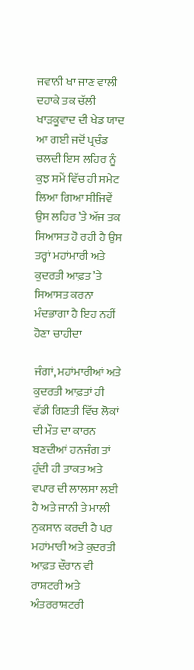ਜਵਾਨੀ ਖਾ ਜਾਣ ਵਾਲੀ ਦਹਾਕੇ ਤਕ ਚੱਲੀ ਖਾੜਕੂਵਾਦ ਦੀ ਖੇਡ ਯਾਦ ਆ ਗਈ ਜਦੋਂ ਪ੍ਰਚੰਡ ਚਲਦੀ ਇਸ ਲਹਿਰ ਨੂੰ ਕੁਝ ਸਮੇਂ ਵਿੱਚ ਹੀ ਸਮੇਟ ਲਿਆ ਗਿਆ ਸੀਜਿਵੇਂ ਉਸ ਲਹਿਰ ’ਤੇ ਅੱਜ ਤਕ ਸਿਆਸਤ ਹੋ ਰਹੀ ਹੈ ਉਸ ਤਰ੍ਹਾਂ ਮਹਾਂਮਾਰੀ ਅਤੇ ਕੁਦਰਤੀ ਆਫ਼ਤ ’ਤੇ ਸਿਆਸਤ ਕਰਨਾ ਮੰਦਭਾਗਾ ਹੈ ਇਹ ਨਹੀਂ ਹੋਣਾ ਚਾਹੀਦਾ

ਜੰਗਾਂ, ਮਹਾਂਮਾਰੀਆਂ ਅਤੇ ਕੁਦਰਤੀ ਆਫ਼ਤਾਂ ਹੀ ਵੱਡੀ ਗਿਣਤੀ ਵਿੱਚ ਲੋਕਾਂ ਦੀ ਮੌਤ ਦਾ ਕਾਰਨ ਬਣਦੀਆਂ ਹਨਜੰਗ ਤਾਂ ਹੁੰਦੀ ਹੀ ਤਾਕਤ ਅਤੇ ਵਪਾਰ ਦੀ ਲਾਲਸਾ ਲਈ ਹੈ ਅਤੇ ਜਾਨੀ ਤੇ ਮਾਲੀ ਨੁਕਸਾਨ ਕਰਦੀ ਹੈ ਪਰ ਮਹਾਂਮਾਰੀ ਅਤੇ ਕੁਦਰਤੀ ਆਫ਼ਤ ਦੌਰਾਨ ਵੀ ਰਾਸ਼ਟਰੀ ਅਤੇ ਅੰਤਰਰਾਸ਼ਟਰੀ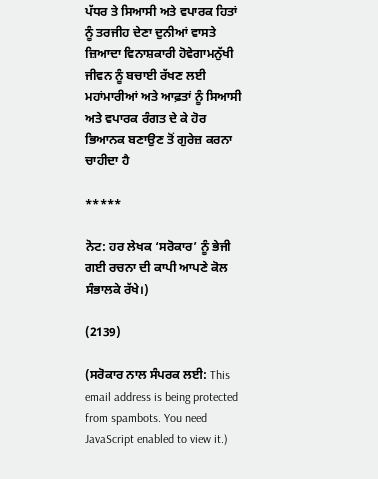ਪੱਧਰ ਤੇ ਸਿਆਸੀ ਅਤੇ ਵਪਾਰਕ ਹਿਤਾਂ ਨੂੰ ਤਰਜੀਹ ਦੇਣਾ ਦੁਨੀਆਂ ਵਾਸਤੇ ਜ਼ਿਆਦਾ ਵਿਨਾਸ਼ਕਾਰੀ ਹੋਵੇਗਾਮਨੁੱਖੀ ਜੀਵਨ ਨੂੰ ਬਚਾਈ ਰੱਖਣ ਲਈ ਮਹਾਂਮਾਰੀਆਂ ਅਤੇ ਆਫ਼ਤਾਂ ਨੂੰ ਸਿਆਸੀ ਅਤੇ ਵਪਾਰਕ ਰੰਗਤ ਦੇ ਕੇ ਹੋਰ ਭਿਆਨਕ ਬਣਾਉਣ ਤੋਂ ਗੁਰੇਜ਼ ਕਰਨਾ ਚਾਹੀਦਾ ਹੈ

*****

ਨੋਟ: ਹਰ ਲੇਖਕ ‘ਸਰੋਕਾਰ’ ਨੂੰ ਭੇਜੀ ਗਈ ਰਚਨਾ ਦੀ ਕਾਪੀ ਆਪਣੇ ਕੋਲ ਸੰਭਾਲਕੇ ਰੱਖੇ।)

(2139)

(ਸਰੋਕਾਰ ਨਾਲ ਸੰਪਰਕ ਲਈ: This email address is being protected from spambots. You need JavaScript enabled to view it.)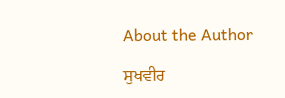About the Author

ਸੁਖਵੀਰ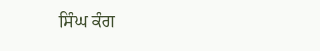ਸਿੰਘ ਕੰਗ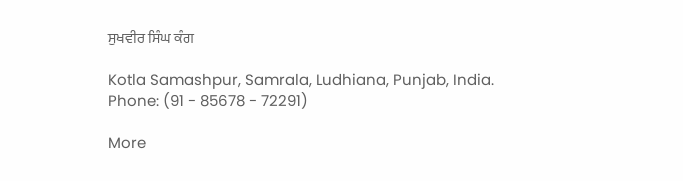ਸੁਖਵੀਰ ਸਿੰਘ ਕੰਗ

Kotla Samashpur, Samrala, Ludhiana, Punjab, India.
Phone: (91 - 85678 - 72291)

More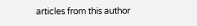articles from this author